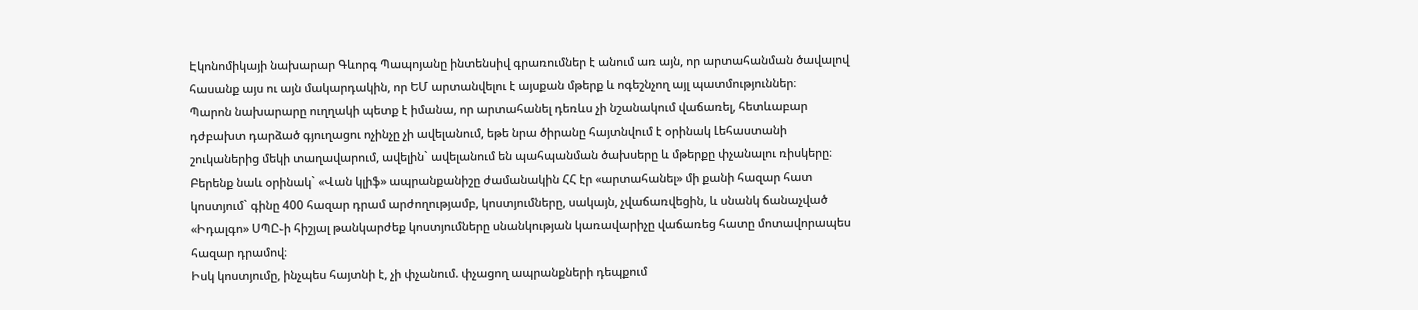Էկոնոմիկայի նախարար Գևորգ Պապոյանը ինտենսիվ գրառումներ է անում առ այն, որ արտահանման ծավալով հասանք այս ու այն մակարդակին, որ ԵՄ արտանվելու է այսքան մթերք և ոգեշնչող այլ պատմություններ։
Պարոն նախարարը ուղղակի պետք է իմանա, որ արտահանել դեռևս չի նշանակում վաճառել, հետևաբար դժբախտ դարձած գյուղացու ոչինչը չի ավելանում, եթե նրա ծիրանը հայտնվում է օրինակ Լեհաստանի շուկաներից մեկի տաղավարում, ավելին` ավելանում են պահպանման ծախսերը և մթերքը փչանալու ռիսկերը։
Բերենք նաև օրինակ` «Վան կլիֆ» ապրանքանիշը ժամանակին ՀՀ էր «արտահանել» մի քանի հազար հատ կոստյում` գինը 400 հազար դրամ արժողությամբ, կոստյումները, սակայն, չվաճառվեցին, և սնանկ ճանաչված «Իդալգո» ՍՊԸ֊ի հիշյալ թանկարժեք կոստյումները սնանկության կառավարիչը վաճառեց հատը մոտավորապես հազար դրամով։
Իսկ կոստյումը, ինչպես հայտնի է, չի փչանում. փչացող ապրանքների դեպքում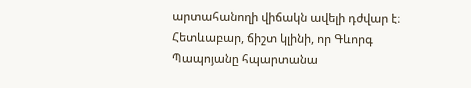արտահանողի վիճակն ավելի դժվար է։ Հետևաբար, ճիշտ կլինի, որ Գևորգ Պապոյանը հպարտանա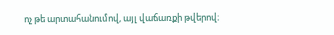ոչ թե արտահանումով, այլ վաճառքի թվերով։